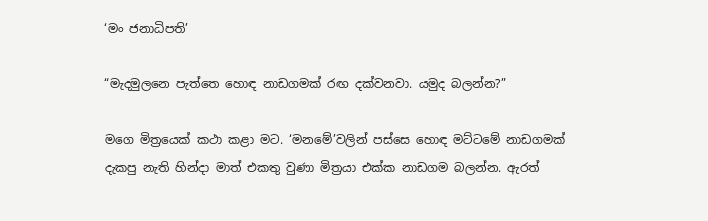‘මං ජනාධිපති’

“මැදමුලනෙ පැත්තෙ හොඳ නාඩගමක් රඟ දක්වනවා. යමුද බලන්න?”

මගෙ මිත්‍රයෙක් කථා කළා මට. ‘මනමේ’වලින් පස්සෙ හොඳ මට්ටමේ නාඩගමක් දැකපු නැති හින්දා මාත් එකතු වුණා මිත්‍රයා එක්ක නාඩගම බලන්න. ඇරත්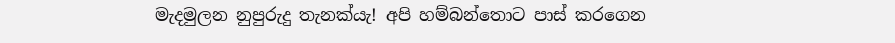මැදමුලන නුපුරුදු තැනක්යැ! අපි හම්බන්තොට පාස් කරගෙන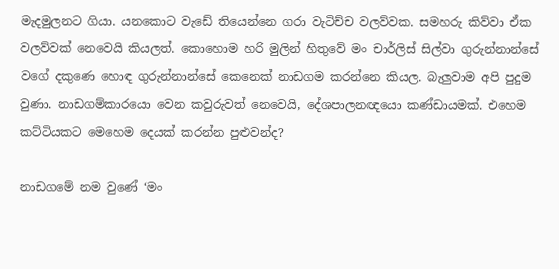මැදමුලනට ගියා. යනකොට වැඩේ තියෙන්නෙ ගරා වැටිච්ච වලව්වක. සමහරු කිව්වා ඒක වලව්වක් නෙවෙයි කියලත්. කොහොම හරි මුලින් හිතුවේ මං චාර්ලිස් සිල්වා ගුරුන්නාන්සේ වගේ දකුණෙ හොඳ ගුරුන්නාන්සේ කෙනෙක් නාඩගම කරන්නෙ කියල. බැලුවාම අපි පුදුම වුණා. නාඩගම්කාරයො වෙන කවුරුවත් නෙවෙයි, දේශපාලනඥයො කණ්ඩායමක්. එහෙම කට්ටියකට මෙහෙම දෙයක් කරන්න පුළුවන්ද?

නාඩගමේ නම වුණේ ‘මං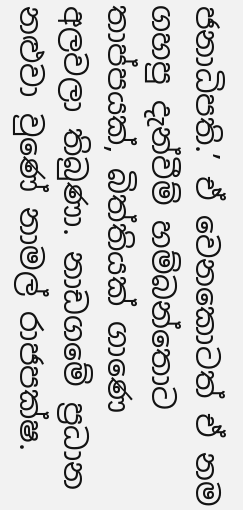ජනාධිපති.’ ඒ වෙනකොටත් ඒ නම ගහපු දැන්වීම් හම්බන්තොට තාප්පයක්, බිත්තියක් ගාණෙ අලවලා තිබුණා. නාඩගමේ ප්‍රධාන නළුවා වුණේ නාමල් රාජපක්ෂ.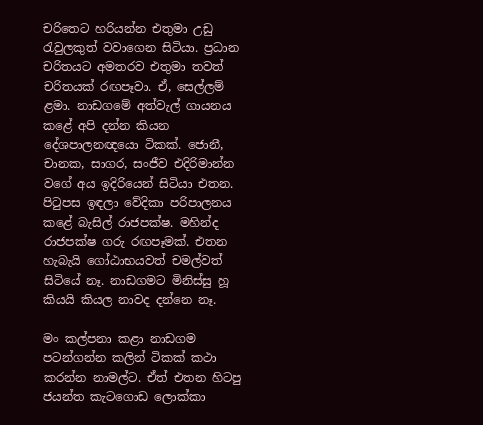චරිතෙට හරියන්න එතුමා උඩු රැවුලකුත් වවාගෙන සිටියා. ප්‍රධාන චරිතයට අමතරව එතුමා තවත් චරිතයක් රඟපෑවා. ඒ, සෙල්ලම් ළමා. නාඩගමේ අත්වැල් ගායනය කළේ අපි දන්න කියන දේශපාලනඥයො ටිකක්. ජොනී, චානක, සාගර, සංජීව එදිරිමාන්න වගේ අය ඉදිරියෙන් සිටියා එතන. පිටුපස ඉඳලා වේදිකා පරිපාලනය කළේ බැසිල් රාජපක්ෂ. මහින්ද රාජපක්ෂ ගරු රඟපෑමක්. එතන හැබැයි ගෝඨාභයවත් චමල්වත් සිටියේ නෑ. නාඩගමට මිනිස්සු හූ කියයි කියල නාවද දන්නෙ නෑ.

මං කල්පනා කළා නාඩගම පටන්ගන්න කලින් ටිකක් කථා කරන්න නාමල්ට. ඒත් එතන හිටපු ජයන්ත කැටගොඩ ලොක්කා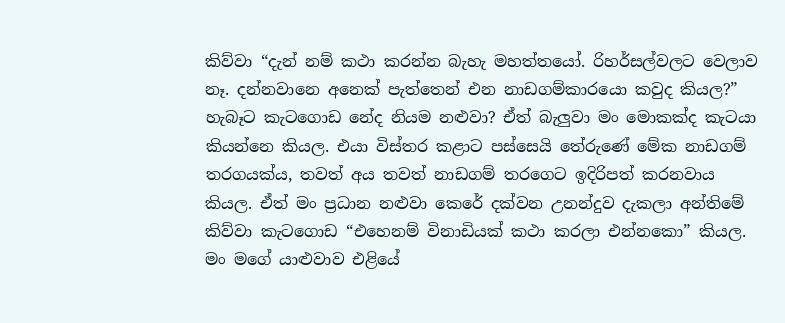කිව්වා “දැන් නම් කථා කරන්න බැහැ මහත්තයෝ. රිහර්සල්වලට වෙලාව නෑ. දන්නවානෙ අනෙක් පැත්තෙන් එන නාඩගම්කාරයො කවුද කියල?” හැබෑට කැටගොඩ නේද නියම නළුවා? ඒත් බැලුවා මං මොකක්ද කැටයා කියන්නෙ කියල. එයා විස්තර කළාට පස්සෙයි තේරුණේ මේක නාඩගම් තරගයක්ය, තවත් අය තවත් නාඩගම් තරගෙට ඉදිරිපත් කරනවාය කියල. ඒත් මං ප්‍රධාන නළුවා කෙරේ දක්වන උනන්දුව දැකලා අන්තිමේ කිව්වා කැටගොඩ “එහෙනම් විනාඩියක් කථා කරලා එන්නකො” කියල. මං මගේ යාළුවාව එළියේ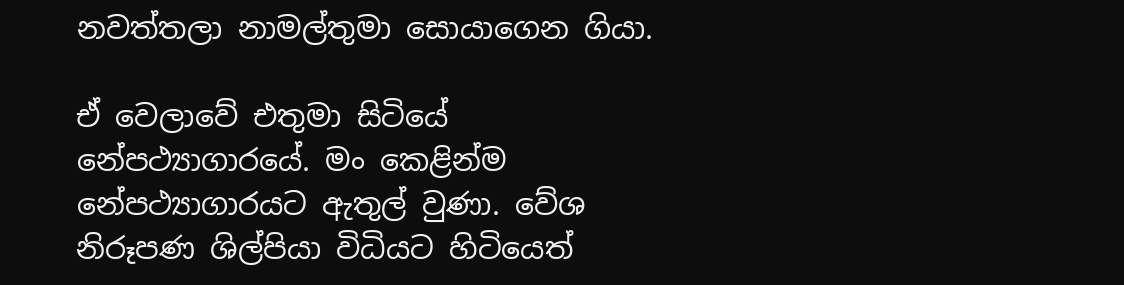නවත්තලා නාමල්තුමා සොයාගෙන ගියා.

ඒ වෙලාවේ එතුමා සිටියේ නේපථ්‍යාගාරයේ. මං කෙළින්ම නේපථ්‍යාගාරයට ඇතුල් වුණා. වේශ නිරූපණ ශිල්පියා විධියට හිටියෙත්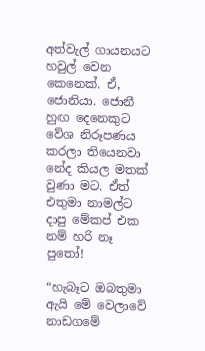අත්වැල් ගායනයට හවුල් වෙන කෙනෙක්. ඒ, ජොනියා. ජොනී හුඟ දෙනෙකුට වේශ නිරූපණය කරලා තියෙනවා නේද කියල මතක් වුණා මට. ඒත් එතුමා නාමල්ට දාපු මේකප් එක නම් හරි නෑ පුතෝ!

“හැබෑට ඔබතුමා ඇයි මේ වෙලාවේ නාඩගමේ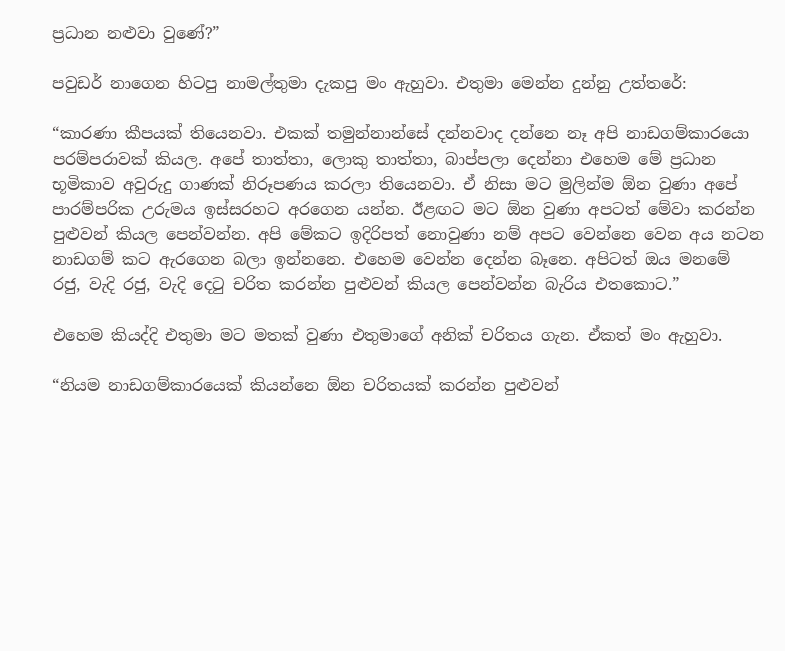ප්‍රධාන නළුවා වුණේ?”

පවුඩර් නාගෙන හිටපු නාමල්තුමා දැකපු මං ඇහුවා. එතුමා මෙන්න දුන්නු උත්තරේ:

“කාරණා කීපයක් තියෙනවා. එකක් තමුන්නාන්සේ දන්නවාද දන්නෙ නෑ අපි නාඩගම්කාරයො පරම්පරාවක් කියල. අපේ තාත්තා, ලොකු තාත්තා, බාප්පලා දෙන්නා එහෙම මේ ප්‍රධාන භූමිකාව අවුරුදු ගාණක් නිරූපණය කරලා තියෙනවා. ඒ නිසා මට මුලින්ම ඕන වුණා අපේ පාරම්පරික උරුමය ඉස්සරහට අරගෙන යන්න. ඊළඟට මට ඕන වුණා අපටත් මේවා කරන්න පුළුවන් කියල පෙන්වන්න. අපි මේකට ඉදිරිපත් නොවුණා නම් අපට වෙන්නෙ වෙන අය නටන නාඩගම් කට ඇරගෙන බලා ඉන්නනෙ. එහෙම වෙන්න දෙන්න බෑනෙ. අපිටත් ඔය මනමේ රජු, වැදි රජු, වැදි දෙටු චරිත කරන්න පුළුවන් කියල පෙන්වන්න බැරිය එතකොට.”

එහෙම කියද්දි එතුමා මට මතක් වුණා එතුමාගේ අනික් චරිතය ගැන. ඒකත් මං ඇහුවා.

“නියම නාඩගම්කාරයෙක් කියන්නෙ ඕන චරිතයක් කරන්න පුළුවන්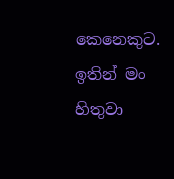කෙනෙකුට. ඉතින් මං හිතුවා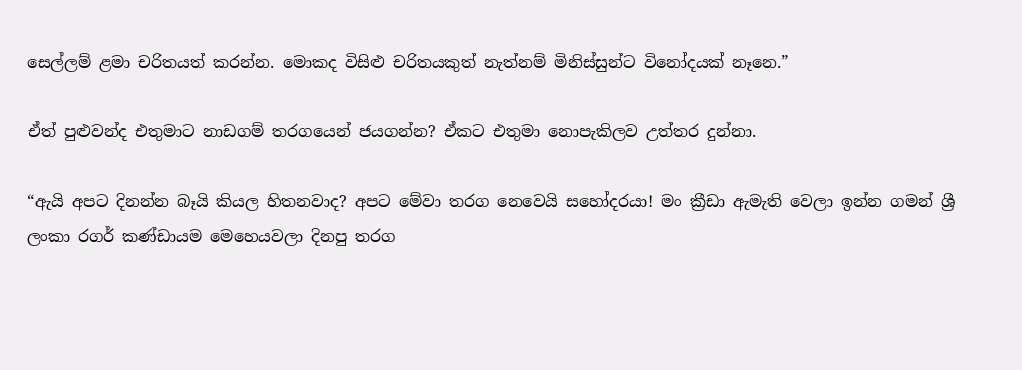සෙල්ලම් ළමා චරිතයත් කරන්න. මොකද විසිළු චරිතයකුත් නැත්නම් මිනිස්සුන්ට විනෝදයක් නෑනෙ.”

ඒත් පුළුවන්ද එතුමාට නාඩගම් තරගයෙන් ජයගන්න? ඒකට එතුමා නොපැකිලව උත්තර දුන්නා.

“ඇයි අපට දිනන්න බෑයි කියල හිතනවාද? අපට මේවා තරග නෙවෙයි සහෝදරයා! මං ක්‍රීඩා ඇමැති වෙලා ඉන්න ගමන් ශ්‍රී ලංකා රගර් කණ්ඩායම මෙහෙයවලා දිනපු තරග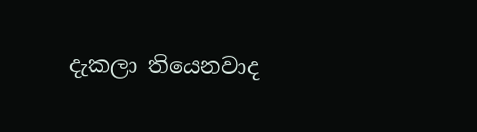දැකලා තියෙනවාද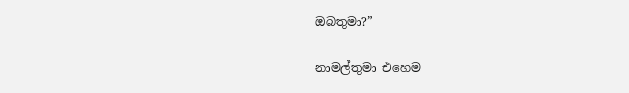ඔබතුමා?”

නාමල්තුමා එහෙම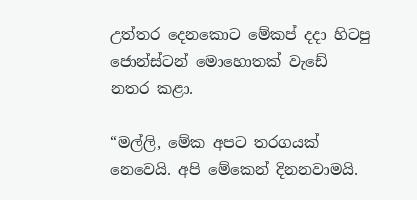උත්තර දෙනකොට මේකප් දදා හිටපු ජොන්ස්ටන් මොහොතක් වැඩේ නතර කළා.

“මල්ලි, මේක අපට තරගයක් නෙවෙයි. අපි මේකෙන් දිනනවාමයි.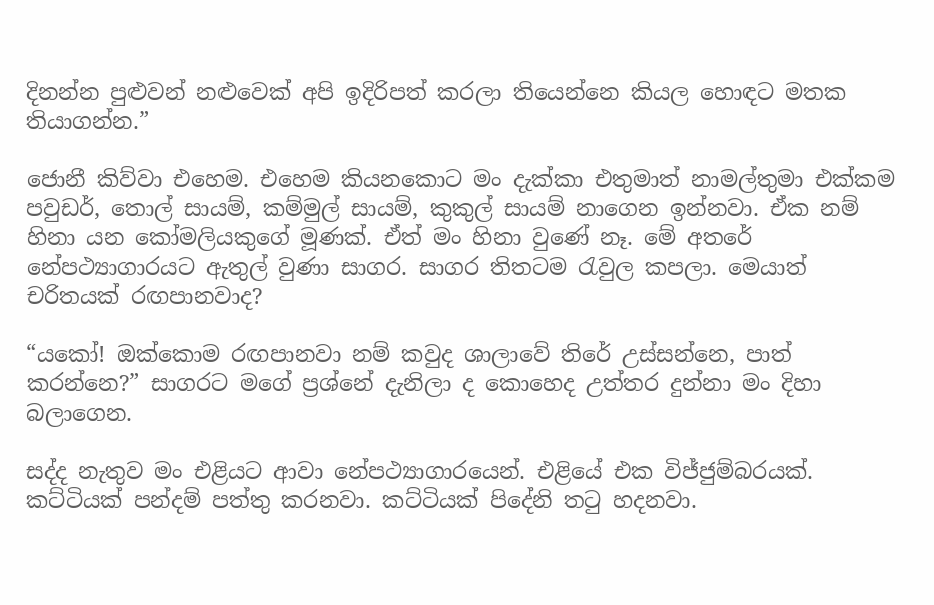දිනන්න පුළුවන් නළුවෙක් අපි ඉදිරිපත් කරලා තියෙන්නෙ කියල හොඳට මතක තියාගන්න.”

ජොනී කිව්වා එහෙම. එහෙම කියනකොට මං දැක්කා එතුමාත් නාමල්තුමා එක්කම පවුඩර්, තොල් සායම්, කම්මුල් සායම්, කුකුල් සායම් නාගෙන ඉන්නවා. ඒක නම් හිනා යන කෝමලියකුගේ මූණක්. ඒත් මං හිනා වුණේ නෑ. මේ අතරේ නේපථ්‍යාගාරයට ඇතුල් වුණා සාගර. සාගර තිතටම රැවුල කපලා. මෙයාත් චරිතයක් රඟපානවාද?

“යකෝ! ඔක්කොම රඟපානවා නම් කවුද ශාලාවේ තිරේ උස්සන්නෙ, පාත් කරන්නෙ?” සාගරට මගේ ප්‍රශ්නේ දැනිලා ද කොහෙද උත්තර දුන්නා මං දිහා බලාගෙන.

සද්ද නැතුව මං එළියට ආවා නේපථ්‍යාගාරයෙන්. එළියේ එක විජ්ජුම්බරයක්. කට්ටියක් පන්දම් පත්තු කරනවා. කට්ටියක් පිදේනි තටු හදනවා.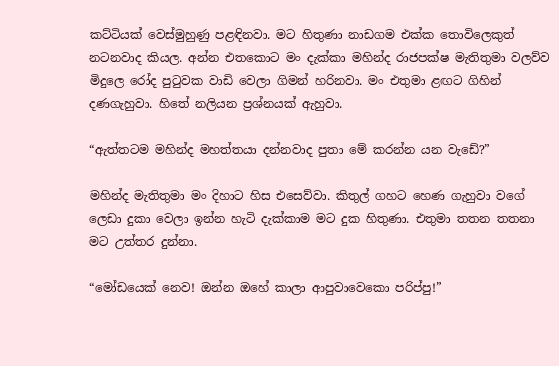කට්ටියක් වෙස්මුහුණු පළඳිනවා. මට හිතුණා නාඩගම එක්ක තොවිලෙකුත් නටනවාද කියල. අන්න එතකොට මං දැක්කා මහින්ද රාජපක්ෂ මැතිතුමා වලව්ව මිදුලෙ රෝද පුටුවක වාඩි වෙලා ගිමන් හරිනවා. මං එතුමා ළඟට ගිහින් දණගැහුවා. හිතේ නලියන ප්‍රශ්නයක් ඇහුවා.

“ඇත්තටම මහින්ද මහත්තයා දන්නවාද පුතා මේ කරන්න යන වැඩේ?”

මහින්ද මැතිතුමා මං දිහාට හිස එසෙව්වා. කිතුල් ගහට හෙණ ගැහුවා වගේ ලෙඩා දුකා වෙලා ඉන්න හැටි දැක්කාම මට දුක හිතුණා. එතුමා තතන තතනා මට උත්තර දුන්නා.

“මෝඩයෙක් නෙව! ඔන්න ඔහේ කාලා ආපුවාවෙකො පරිප්පු!”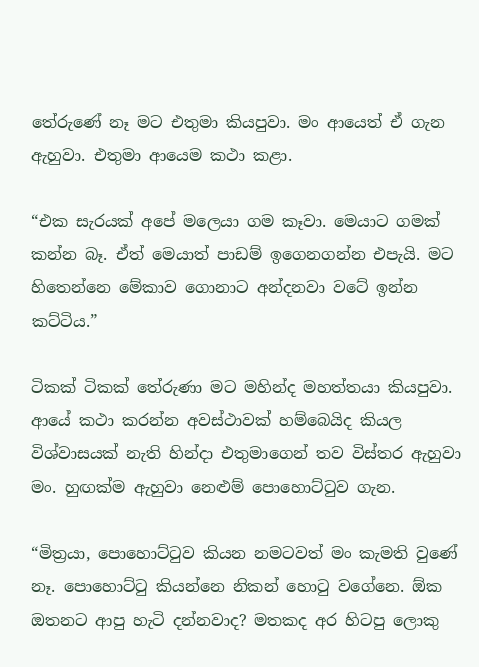තේරුණේ නෑ මට එතුමා කියපුවා. මං ආයෙත් ඒ ගැන ඇහුවා. එතුමා ආයෙම කථා කළා.

“එක සැරයක් අපේ මලෙයා ගම කෑවා. මෙයාට ගමක් කන්න බෑ. ඒත් මෙයාත් පාඩම් ඉගෙනගන්න එපැයි. මට හිතෙන්නෙ මේකාව ගොනාට අන්දනවා වටේ ඉන්න කට්ටිය.”

ටිකක් ටිකක් තේරුණා මට මහින්ද මහත්තයා කියපුවා. ආයේ කථා කරන්න අවස්ථාවක් හම්බෙයිද කියල විශ්වාසයක් නැති හින්දා එතුමාගෙන් තව විස්තර ඇහුවා මං. හුඟක්ම ඇහුවා නෙළුම් පොහොට්ටුව ගැන.

“මිත්‍රයා, පොහොට්ටුව කියන නමටවත් මං කැමති වුණේ නෑ. පොහොට්ටු කියන්නෙ නිකන් හොටු වගේනෙ. ඕක ඔතනට ආපු හැටි දන්නවාද? මතකද අර හිටපු ලොකු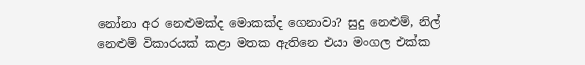නෝනා අර නෙළුමක්ද මොකක්ද ගෙනාවා? සුදු නෙළුම්, නිල් නෙළුම් විකාරයක් කළා මතක ඇතිනෙ එයා මංගල එක්ක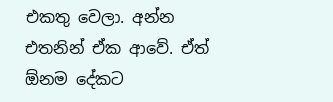එකතු වෙලා. අන්න එතනින් ඒක ආවේ. ඒත් ඕනම දේකට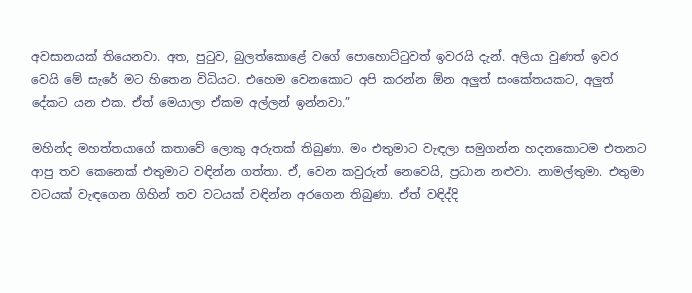අවසානයක් තියෙනවා. අත, පුටුව, බුලත්කොළේ වගේ පොහොට්ටුවත් ඉවරයි දැන්. අලියා වුණත් ඉවර වෙයි මේ සැරේ මට හිතෙන විධියට. එහෙම වෙනකොට අපි කරන්න ඕන අලුත් සංකේතයකට, අලුත් දේකට යන එක. ඒත් මෙයාලා ඒකම අල්ලන් ඉන්නවා.”

මහින්ද මහත්තයාගේ කතාවේ ලොකු අරුතක් තිබුණා. මං එතුමාට වැඳලා සමුගන්න හදනකොටම එතනට ආපු තව කෙනෙක් එතුමාට වඳින්න ගත්තා. ඒ, වෙන කවුරුත් නෙවෙයි, ප්‍රධාන නළුවා. නාමල්තුමා. එතුමා වටයක් වැඳගෙන ගිහින් තව වටයක් වඳින්න අරගෙන තිබුණා. ඒත් වඳිද්දි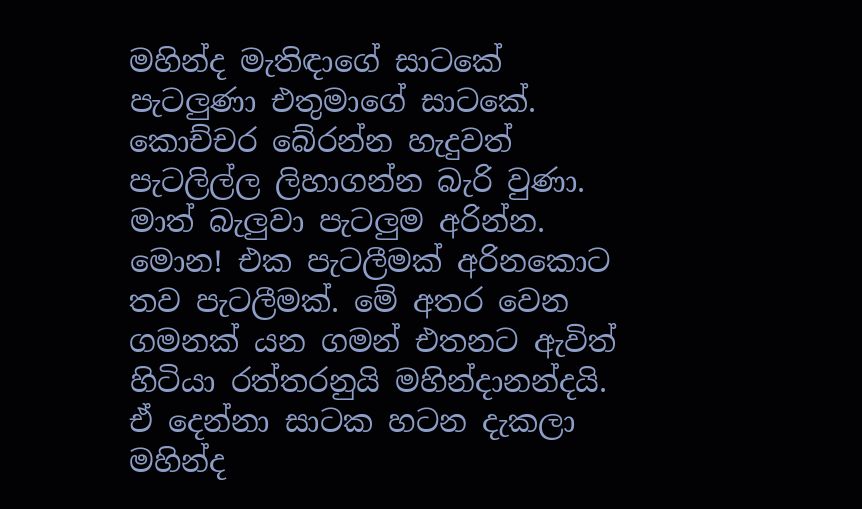මහින්ද මැතිඳාගේ සාටකේ පැටලුණා එතුමාගේ සාටකේ. කොච්චර බේරන්න හැදුවත් පැටලිල්ල ලිහාගන්න බැරි වුණා. මාත් බැලුවා පැටලුම අරින්න. මොන! එක පැටලීමක් අරිනකොට තව පැටලීමක්. මේ අතර වෙන ගමනක් යන ගමන් එතනට ඇවිත් හිටියා රත්තරනුයි මහින්දානන්දයි. ඒ දෙන්නා සාටක හටන දැකලා මහින්ද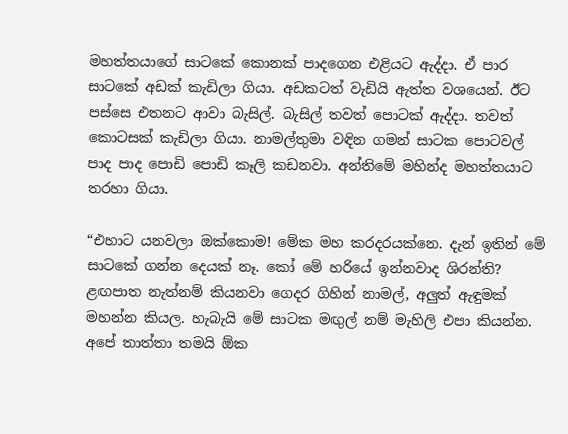මහත්තයාගේ සාටකේ කොනක් පාදගෙන එළියට ඇද්දා. ඒ පාර සාටකේ අඩක් කැඩිලා ගියා. අඩකටත් වැඩියි ඇත්ත වශයෙන්. ඊට පස්සෙ එතනට ආවා බැසිල්. බැසිල් තවත් පොටක් ඇද්දා. තවත් කොටසක් කැඩිලා ගියා. නාමල්තුමා වඳින ගමන් සාටක පොටවල් පාද පාද පොඩි පොඩි කෑලි කඩනවා. අන්තිමේ මහින්ද මහත්තයාට තරහා ගියා.

“එහාට යනවලා ඔක්කොම! මේක මහ කරදරයක්නෙ. දැන් ඉතින් මේ සාටකේ ගන්න දෙයක් නෑ. කෝ මේ හරියේ ඉන්නවාද ශිරන්ති? ළඟපාත නැත්නම් කියනවා ගෙදර ගිහින් නාමල්, අලුත් ඇඳුමක් මහන්න කියල. හැබැයි මේ සාටක මඟුල් නම් මැහිලි එපා කියන්න. අපේ තාත්තා තමයි ඕක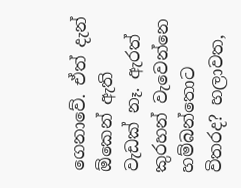ගෙනාවේ. ඒත් දැන් ඕකෙන් ඇති වැඩක් නෑ. ඇරත් කුරහන් වැවෙන්නෙ හම්බන්තොට විතරද? හලාවත,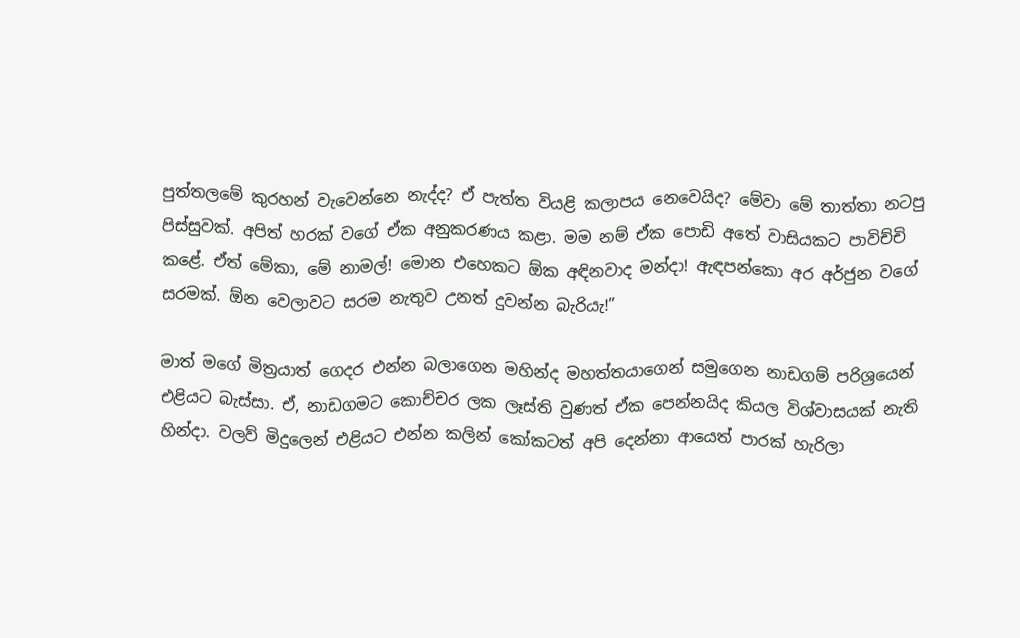පුත්තලමේ කුරහන් වැවෙන්නෙ නැද්ද? ඒ පැත්ත වියළි කලාපය නෙවෙයිද? මේවා මේ තාත්තා නටපු පිස්සුවක්. අපිත් හරක් වගේ ඒක අනුකරණය කළා. මම නම් ඒක පොඩි අතේ වාසියකට පාවිච්චි කළේ. ඒත් මේකා, මේ නාමල්! මොන එහෙකට ඕක අඳිනවාද මන්දා! ඇඳපන්කො අර අර්ජුන වගේ සරමක්. ඕන වෙලාවට සරම නැතුව උනත් දුවන්න බැරියැ!”

මාත් මගේ මිත්‍රයාත් ගෙදර එන්න බලාගෙන මහින්ද මහත්තයාගෙන් සමුගෙන නාඩගම් පරිශ්‍රයෙන් එළියට බැස්සා. ඒ, නාඩගමට කොච්චර ලක ලෑස්ති වුණත් ඒක පෙන්නයිද කියල විශ්වාසයක් නැති හින්දා. වලව් මිදුලෙන් එළියට එන්න කලින් කෝකටත් අපි දෙන්නා ආයෙත් පාරක් හැරිලා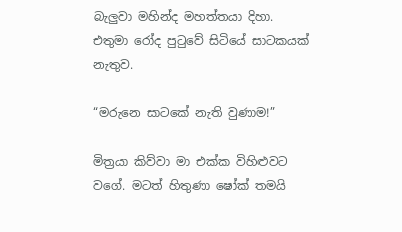බැලුවා මහින්ද මහත්තයා දිහා. එතුමා රෝද පුටුවේ සිටියේ සාටකයක් නැතුව.

“මරුනෙ සාටකේ නැති වුණාම!”

මිත්‍රයා කිව්වා මා එක්ක විහිළුවට වගේ. මටත් හිතුණා ෂෝක් තමයි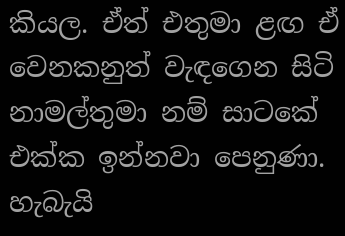කියල. ඒත් එතුමා ළඟ ඒ වෙනකනුත් වැඳගෙන සිටි නාමල්තුමා නම් සාටකේ එක්ක ඉන්නවා පෙනුණා. හැබැයි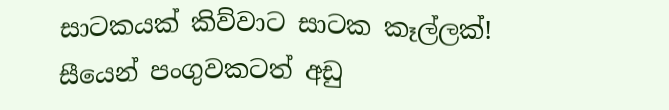සාටකයක් කිව්වාට සාටක කෑල්ලක්! සීයෙන් පංගුවකටත් අඩු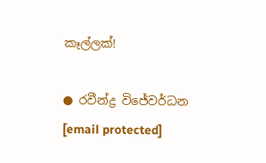කෑල්ලක්!

● රවීන්ද්‍ර විජේවර්ධන
[email protected]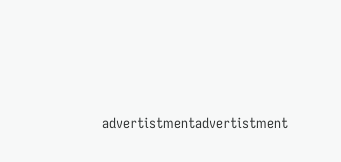advertistmentadvertistment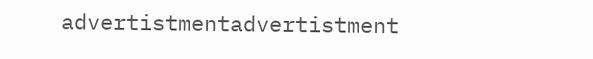advertistmentadvertistment